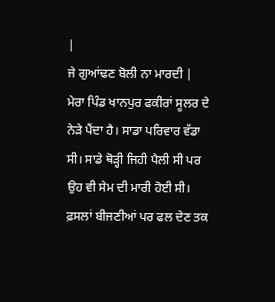|
ਜੇ ਗੁਆਂਢਣ ਬੋਲੀ ਨਾ ਮਾਰਦੀ |
ਮੇਰਾ ਪਿੰਡ ਖਾਨਪੁਰ ਫਕੀਰਾਂ ਸੂਲਰ ਦੇ ਨੇੜੇ ਪੈਂਦਾ ਹੈ। ਸਾਡਾ ਪਰਿਵਾਰ ਵੱਡਾ ਸੀ। ਸਾਡੇ ਥੋੜ੍ਹੀ ਜਿਹੀ ਪੈਲੀ ਸੀ ਪਰ ਉਹ ਵੀ ਸੇਮ ਦੀ ਮਾਰੀ ਹੋਈ ਸੀ। ਫ਼ਸਲਾਂ ਬੀਜਣੀਆਂ ਪਰ ਫਲ ਦੇਣ ਤਕ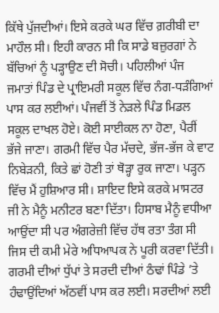ਕਿੱਥੇ ਪੁੱਜਦੀਆਂ। ਇਸੇ ਕਰਕੇ ਘਰ ਵਿੱਚ ਗ਼ਰੀਬੀ ਦਾ ਮਾਹੌਲ ਸੀ। ਇਹੀ ਕਾਰਨ ਸੀ ਕਿ ਸਾਡੇ ਬਜ਼ੁਰਗਾਂ ਨੇ ਬੱਚਿਆਂ ਨੂੰ ਪੜ੍ਹਾਉਣ ਦੀ ਸੋਚੀ। ਪਹਿਲੀਆਂ ਪੰਜ ਜਮਾਤਾਂ ਪਿੰਡ ਦੇ ਪ੍ਰਾਇਮਰੀ ਸਕੂਲ ਵਿੱਚ ਨੰਗ-ਧੜੰਗਿਆਂ ਪਾਸ ਕਰ ਲਈਆਂ। ਪੰਜਵੀਂ ਤੋਂ ਨੇੜਲੇ ਪਿੰਡ ਮਿਡਲ ਸਕੂਲ ਦਾਖਲ ਹੋਏ। ਕੋਈ ਸਾਈਕਲ ਨਾ ਹੋਣਾ, ਪੈਰੀਂ ਭੱਜੇ ਜਾਣਾ। ਗਰਮੀ ਵਿੱਚ ਪੈਰ ਮੱਚਦੇ, ਭੱਜ-ਭੱਜ ਕੇ ਵਾਟ ਨਿਬੇੜਨੀ, ਕਿਤੇ ਛਾਂ ਹੋਣੀ ਤਾਂ ਥੋੜ੍ਹਾ ਰੁਕ ਜਾਣਾ। ਪੜ੍ਹਨ ਵਿੱਚ ਮੈਂ ਹੁਸ਼ਿਆਰ ਸੀ। ਸ਼ਾਇਦ ਇਸੇ ਕਰਕੇ ਮਾਸਟਰ ਜੀ ਨੇ ਮੈਨੂੰ ਮਨੀਟਰ ਬਣਾ ਦਿੱਤਾ। ਹਿਸਾਬ ਮੈਨੂੰ ਵਧੀਆ ਆਉਂਦਾ ਸੀ ਪਰ ਅੰਗਰੇਜ਼ੀ ਵਿੱਚ ਹੱਥ ਰਤਾ ਤੰਗ ਸੀ ਜਿਸ ਦੀ ਕਮੀ ਮੇਰੇ ਅਧਿਆਪਕ ਨੇ ਪੂਰੀ ਕਰਵਾ ਦਿੱਤੀ। ਗਰਮੀ ਦੀਆਂ ਧੁੱਪਾਂ ਤੇ ਸਰਦੀ ਦੀਆਂ ਠੰਢਾਂ ਪਿੰਡੇ ’ਤੇ ਹੰਢਾਉਂਦਿਆਂ ਅੱਠਵੀਂ ਪਾਸ ਕਰ ਲਈ। ਸਰਦੀਆਂ ਲਈ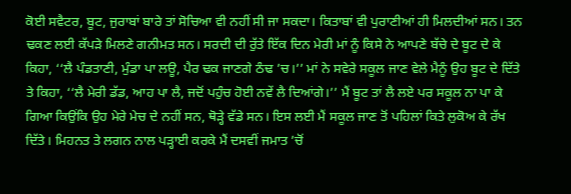ਕੋਈ ਸਵੈਟਰ, ਬੂਟ, ਜੁਰਾਬਾਂ ਬਾਰੇ ਤਾਂ ਸੋਚਿਆ ਵੀ ਨਹੀਂ ਸੀ ਜਾ ਸਕਦਾ। ਕਿਤਾਬਾਂ ਵੀ ਪੁਰਾਣੀਆਂ ਹੀ ਮਿਲਦੀਆਂ ਸਨ। ਤਨ ਢਕਣ ਲਈ ਕੱਪੜੇ ਮਿਲਣੇ ਗਨੀਮਤ ਸਨ। ਸਰਦੀ ਦੀ ਰੁੱਤੇ ਇੱਕ ਦਿਨ ਮੇਰੀ ਮਾਂ ਨੂੰ ਕਿਸੇ ਨੇ ਆਪਣੇ ਬੱਚੇ ਦੇ ਬੂਟ ਦੇ ਕੇ ਕਿਹਾ, ‘‘ਲੈ ਪੰਡਤਾਣੀ, ਮੁੰਡਾ ਪਾ ਲਊ, ਪੈਰ ਢਕ ਜਾਣਗੇ ਠੰਢ ’ਚ।’’ ਮਾਂ ਨੇ ਸਵੇਰੇ ਸਕੂਲ ਜਾਣ ਵੇਲੇ ਮੈਨੂੰ ਉਹ ਬੂਟ ਦੇ ਦਿੱਤੇ ਤੇ ਕਿਹਾ, ‘‘ਲੈ ਮੇਰੀ ਡੱਡ, ਆਹ ਪਾ ਲੈ, ਜਦੋਂ ਪਹੁੰਚ ਹੋਈ ਨਵੇਂ ਲੈ ਦਿਆਂਗੇ।’’ ਮੈਂ ਬੂਟ ਤਾਂ ਲੈ ਲਏ ਪਰ ਸਕੂਲ ਨਾ ਪਾ ਕੇ ਗਿਆ ਕਿਉਂਕਿ ਉਹ ਮੇਰੇ ਮੇਚ ਦੇ ਨਹੀਂ ਸਨ, ਥੋੜ੍ਹੇ ਵੱਡੇ ਸਨ। ਇਸ ਲਈ ਮੈਂ ਸਕੂਲ ਜਾਣ ਤੋਂ ਪਹਿਲਾਂ ਕਿਤੇ ਲੁਕੋਅ ਕੇ ਰੱਖ ਦਿੱਤੇ। ਮਿਹਨਤ ਤੇ ਲਗਨ ਨਾਲ ਪੜ੍ਹਾਈ ਕਰਕੇ ਮੈਂ ਦਸਵੀਂ ਜਮਾਤ ’ਚੋਂ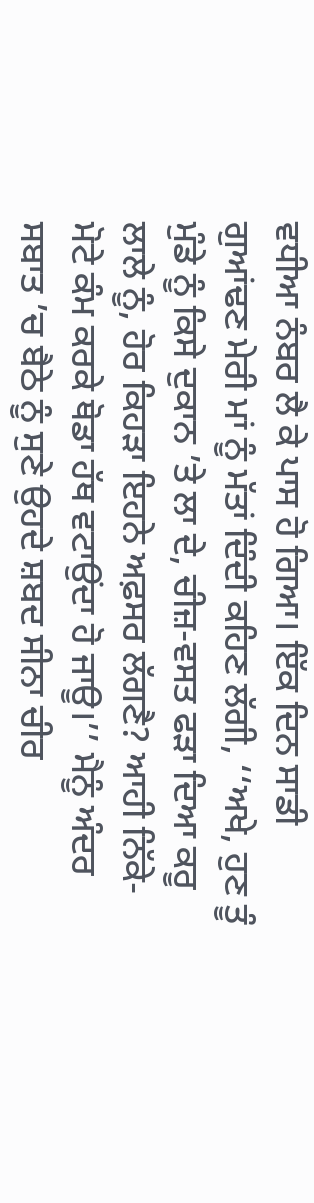ਵਧੀਆ ਨੰਬਰ ਲੈ ਕੇ ਪਾਸ ਹੋ ਗਿਆ। ਇੱਕ ਦਿਨ ਸਾਡੀ ਗੁਆਂਢਣ ਮੇਰੀ ਮਾਂ ਨੂੰ ਮੱਤਾਂ ਦਿੰਦੀ ਕਹਿਣ ਲੱਗੀ, ‘‘ਅਖੇ, ਹੁਣ ਤੂੰ ਮੁੰਡੇ ਨੂੰ ਕਿਸੇ ਦੁਕਾਨ ’ਤੇ ਲਾ ਦੇ, ਚੀਜ਼-ਵਸਤ ਫੜਾ ਦਿਆ ਕਰੂ ਲਾਲੇ ਨੂੰ, ਹੋਰ ਕਿਹੜਾ ਇਹਨੇ ਅਫ਼ਸਰ ਲੱਗਣੈ? ਆਹੀ ਨਿੱਕੇ-ਮੋਟੇ ਕੰਮ ਕਰਕੇ ਥੋਡਾ ਹੱਥ ਵਟਾਉਂਦਾ ਹੋ ਜਾਊ।’’ ਮੈਨੂੰ ਅੰਦਰ ਸਬਾਤ ’ਚ ਬੈਠੇ ਨੂੰ ਸੁਣੇ ਉਹਦੇ ਸ਼ਬਦ ਸੀਨਾ ਚੀਰ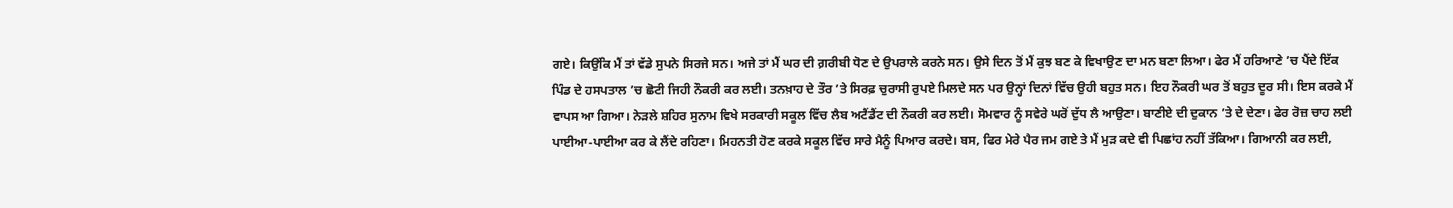ਗਏ। ਕਿਉਂਕਿ ਮੈਂ ਤਾਂ ਵੱਡੇ ਸੁਪਨੇ ਸਿਰਜੇ ਸਨ। ਅਜੇ ਤਾਂ ਮੈਂ ਘਰ ਦੀ ਗ਼ਰੀਬੀ ਧੋਣ ਦੇ ਉਪਰਾਲੇ ਕਰਨੇ ਸਨ। ਉਸੇ ਦਿਨ ਤੋਂ ਮੈਂ ਕੁਝ ਬਣ ਕੇ ਵਿਖਾਉਣ ਦਾ ਮਨ ਬਣਾ ਲਿਆ। ਫੇਰ ਮੈਂ ਹਰਿਆਣੇ ’ਚ ਪੈਂਦੇ ਇੱਕ ਪਿੰਡ ਦੇ ਹਸਪਤਾਲ ’ਚ ਛੋਟੀ ਜਿਹੀ ਨੌਕਰੀ ਕਰ ਲਈ। ਤਨਖ਼ਾਹ ਦੇ ਤੌਰ ’ਤੇ ਸਿਰਫ਼ ਚੁਰਾਸੀ ਰੁਪਏ ਮਿਲਦੇ ਸਨ ਪਰ ਉਨ੍ਹਾਂ ਦਿਨਾਂ ਵਿੱਚ ਉਹੀ ਬਹੁਤ ਸਨ। ਇਹ ਨੌਕਰੀ ਘਰ ਤੋਂ ਬਹੁਤ ਦੂਰ ਸੀ। ਇਸ ਕਰਕੇ ਮੈਂ ਵਾਪਸ ਆ ਗਿਆ। ਨੇੜਲੇ ਸ਼ਹਿਰ ਸੁਨਾਮ ਵਿਖੇ ਸਰਕਾਰੀ ਸਕੂਲ ਵਿੱਚ ਲੈਬ ਅਟੈਂਡੈਂਟ ਦੀ ਨੌਕਰੀ ਕਰ ਲਈ। ਸੋਮਵਾਰ ਨੂੰ ਸਵੇਰੇ ਘਰੋਂ ਦੁੱਧ ਲੈ ਆਉਣਾ। ਬਾਣੀਏ ਦੀ ਦੁਕਾਨ ’ਤੇ ਦੇ ਦੇਣਾ। ਫੇਰ ਰੋਜ਼ ਚਾਹ ਲਈ ਪਾਈਆ-ਪਾਈਆ ਕਰ ਕੇ ਲੈਂਦੇ ਰਹਿਣਾ। ਮਿਹਨਤੀ ਹੋਣ ਕਰਕੇ ਸਕੂਲ ਵਿੱਚ ਸਾਰੇ ਮੈਨੂੰ ਪਿਆਰ ਕਰਦੇ। ਬਸ, ਫਿਰ ਮੇਰੇ ਪੈਰ ਜਮ ਗਏ ਤੇ ਮੈਂ ਮੁੜ ਕਦੇ ਵੀ ਪਿਛਾਂਹ ਨਹੀਂ ਤੱਕਿਆ। ਗਿਆਨੀ ਕਰ ਲਈ,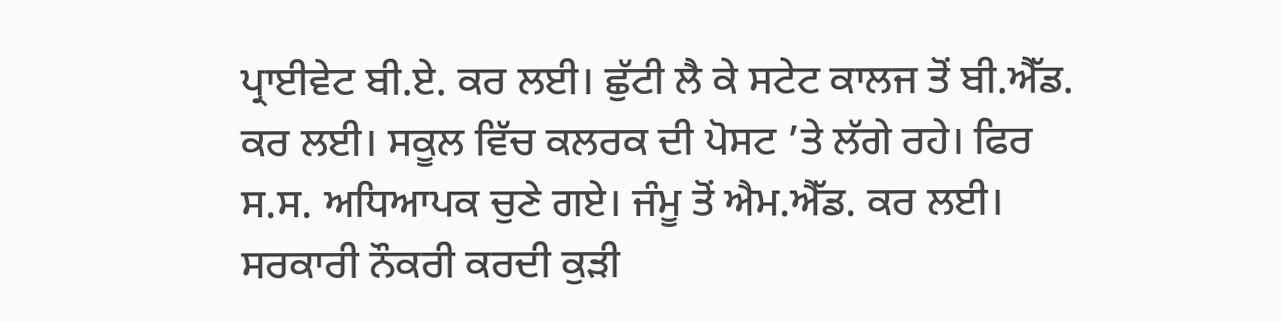ਪ੍ਰਾਈਵੇਟ ਬੀ.ਏ. ਕਰ ਲਈ। ਛੁੱਟੀ ਲੈ ਕੇ ਸਟੇਟ ਕਾਲਜ ਤੋਂ ਬੀ.ਐੱਡ. ਕਰ ਲਈ। ਸਕੂਲ ਵਿੱਚ ਕਲਰਕ ਦੀ ਪੋਸਟ ’ਤੇ ਲੱਗੇ ਰਹੇ। ਫਿਰ ਸ.ਸ. ਅਧਿਆਪਕ ਚੁਣੇ ਗਏ। ਜੰਮੂ ਤੋਂ ਐਮ.ਐੱਡ. ਕਰ ਲਈ। ਸਰਕਾਰੀ ਨੌਕਰੀ ਕਰਦੀ ਕੁੜੀ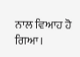ਨਾਲ ਵਿਆਹ ਹੋ ਗਿਆ।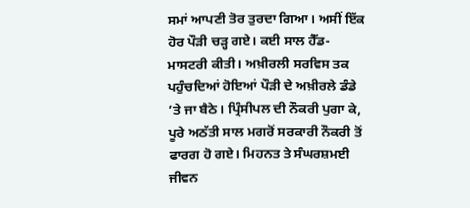ਸਮਾਂ ਆਪਣੀ ਤੋਰ ਤੁਰਦਾ ਗਿਆ। ਅਸੀਂ ਇੱਕ ਹੋਰ ਪੌੜੀ ਚੜ੍ਹ ਗਏ। ਕਈ ਸਾਲ ਹੈੱਡ-ਮਾਸਟਰੀ ਕੀਤੀ। ਅਖ਼ੀਰਲੀ ਸਰਵਿਸ ਤਕ ਪਹੁੰਚਦਿਆਂ ਹੋਇਆਂ ਪੌੜੀ ਦੇ ਅਖ਼ੀਰਲੇ ਡੰਡੇ ’ਤੇ ਜਾ ਬੈਠੇ। ਪ੍ਰਿੰਸੀਪਲ ਦੀ ਨੌਕਰੀ ਪੁਗਾ ਕੇ, ਪੂਰੇ ਅਠੱਤੀ ਸਾਲ ਮਗਰੋਂ ਸਰਕਾਰੀ ਨੌਕਰੀ ਤੋਂ ਫਾਰਗ ਹੋ ਗਏ। ਮਿਹਨਤ ਤੇ ਸੰਘਰਸ਼ਮਈ ਜੀਵਨ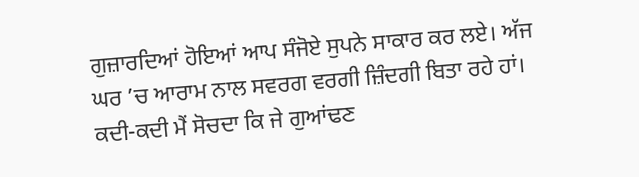ਗੁਜ਼ਾਰਦਿਆਂ ਹੋਇਆਂ ਆਪ ਸੰਜੋਏ ਸੁਪਨੇ ਸਾਕਾਰ ਕਰ ਲਏ। ਅੱਜ ਘਰ ’ਚ ਆਰਾਮ ਨਾਲ ਸਵਰਗ ਵਰਗੀ ਜ਼ਿੰਦਗੀ ਬਿਤਾ ਰਹੇ ਹਾਂ। ਕਦੀ-ਕਦੀ ਮੈਂ ਸੋਚਦਾ ਕਿ ਜੇ ਗੁਆਂਢਣ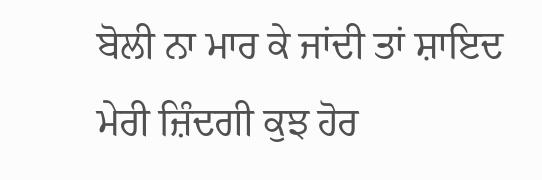ਬੋਲੀ ਨਾ ਮਾਰ ਕੇ ਜਾਂਦੀ ਤਾਂ ਸ਼ਾਇਦ ਮੇਰੀ ਜ਼ਿੰਦਗੀ ਕੁਝ ਹੋਰ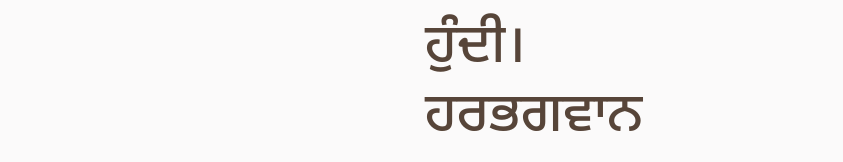ਹੁੰਦੀ।
ਹਰਭਗਵਾਨ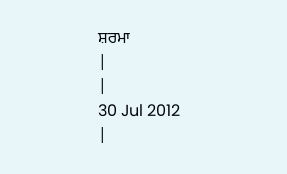ਸ਼ਰਮਾ
|
|
30 Jul 2012
|